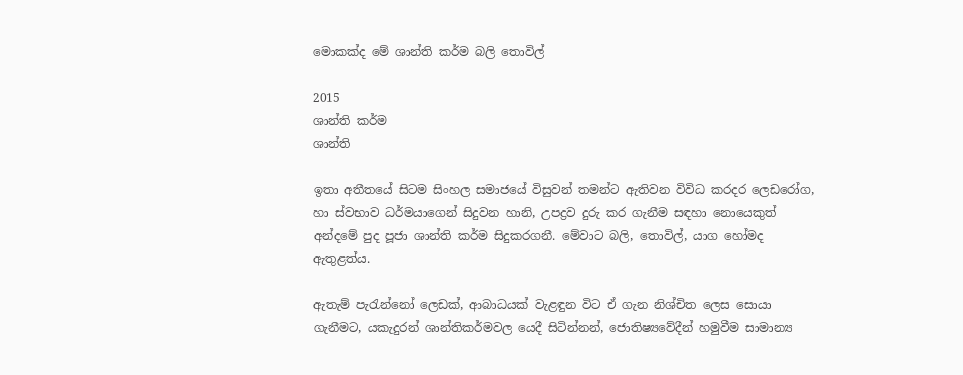මොකක්‌ද මේ ශාන්ති කර්ම බලි තොවිල්

2015
ශාන්ති කර්ම
ශාන්ති

ඉතා අතීතයේ සිටම සිංහල සමාජයේ විසුවන් තමන්ට ඇතිවන විවිධ කරදර ලෙඩරෝග, හා ස්‌වභාව ධර්මයාගෙන් සිදුවන හානි, උපද්‍රව දුරු කර ගැනීම සඳහා නොයෙකුත් අන්දමේ පුද පූජා ශාන්ති කර්ම සිදුකරගනී. මේවාට බලි, තොවිල්, යාග හෝමද ඇතුළත්ය.

ඇතැම් පැරැන්නෝ ලෙඩක්‌, ආබාධයක්‌ වැළඳුන විට ඒ ගැන නිශ්චිත ලෙස සොයා ගැනීමට, යකැදුරන් ශාන්තිකර්මවල යෙදී සිටින්නන්, ජොතිෂ්‍යවේදීන් හමුවීම සාමාන්‍ය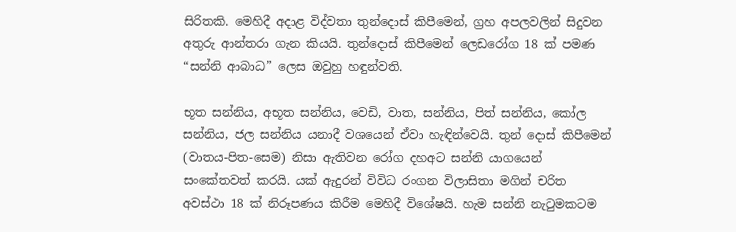සිරිතකි. මෙහිදී අදාළ විද්වතා තුන්දොස්‌ කිපීමෙන්, ග්‍රහ අපලවලින් සිදුවන අතුරු ආන්තරා ගැන කියයි. තුන්දොස්‌ කිපීමෙන් ලෙඩරෝග 18 ක්‌ පමණ “සන්නි ආබාධ” ලෙස ඔවුහු හඳුන්වති.

භූත සන්නිය, අභූත සන්නිය, වෙඩි, වාත, සන්නිය, පිත් සන්නිය, කෝල සන්නිය, ජල සන්නිය යනාදී වශයෙන් ඒවා හැඳින්වෙයි. තුන් දොස්‌ කිපීමෙන් (වාතය-පිත-සෙම) නිසා ඇතිවන රෝග දහඅට සන්නි යාගයෙන් සංකේතවත් කරයි. යක්‌ ඇදුරන් විවිධ රංගන විලාසිතා මගින් චරිත අවස්‌ථා 18 ක්‌ නිරූපණය කිරීම මෙහිදී විශේෂයි. හැම සන්නි නැටුමකටම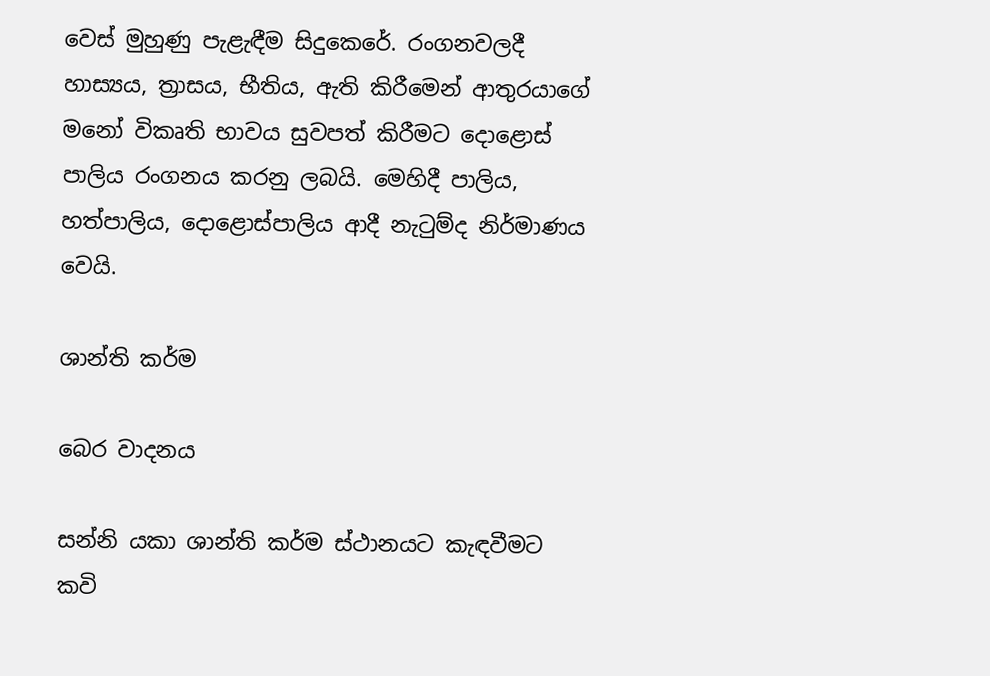වෙස්‌ මුහුණු පැළැඳීම සිදුකෙරේ. රංගනවලදී හාස්‍යය, ත්‍රාසය, භීතිය, ඇති කිරීමෙන් ආතුරයාගේ මනෝ විකෘති භාවය සුවපත් කිරීමට දොළොස්‌ පාලිය රංගනය කරනු ලබයි. මෙහිදී පාලිය, හත්පාලිය, දොළොස්‌පාලිය ආදී නැටුම්ද නිර්මාණය වෙයි.

ශාන්ති කර්ම

බෙර වාදනය

සන්නි යකා ශාන්ති කර්ම ස්‌ථානයට කැඳවීමට කවි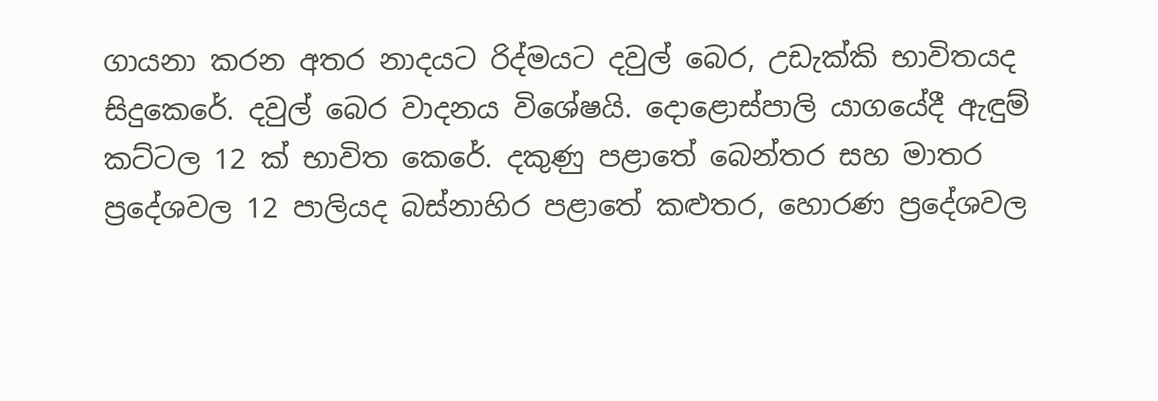ගායනා කරන අතර නාදයට රිද්මයට දවුල් බෙර, උඩැක්‌කි භාවිතයද සිදුකෙරේ. දවුල් බෙර වාදනය විශේෂයි. දොළොස්‌පාලි යාගයේදී ඇඳුම් කට්‌ටල 12 ක්‌ භාවිත කෙරේ. දකුණු පළාතේ බෙන්තර සහ මාතර ප්‍රදේශවල 12 පාලියද බස්‌නාහිර පළාතේ කළුතර, හොරණ ප්‍රදේශවල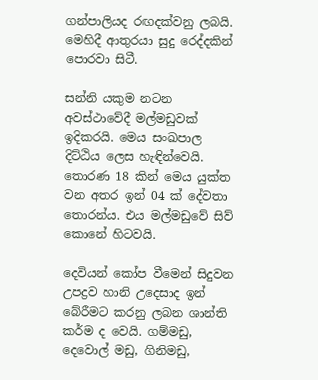ගන්පාලියද රඟදක්‌වනු ලබයි. මෙහිදී ආතුරයා සුදු රෙද්දකින් පොරවා සිටී.

සන්නි යකුම නටන අවස්‌ථාවේදී මල්මඩුවක්‌ ඉදිකරයි. මෙය සංඛපාල දිට්‌ඨිය ලෙස හැඳින්වෙයි. තොරණ 18 කින් මෙය යුක්‌ත වන අතර ඉන් 04 ක්‌ දේවතා තොරන්ය. එය මල්මඩුවේ සිව් කොනේ හිටවයි.

දෙවියන් කෝප වීමෙන් සිදුවන උපද්‍රව හානි උදෙසාද ඉන් බේරීමට කරනු ලබන ශාන්ති කර්ම ද වෙයි. ගම්මඩු, දෙවොල් මඩු, ගිනිමඩු,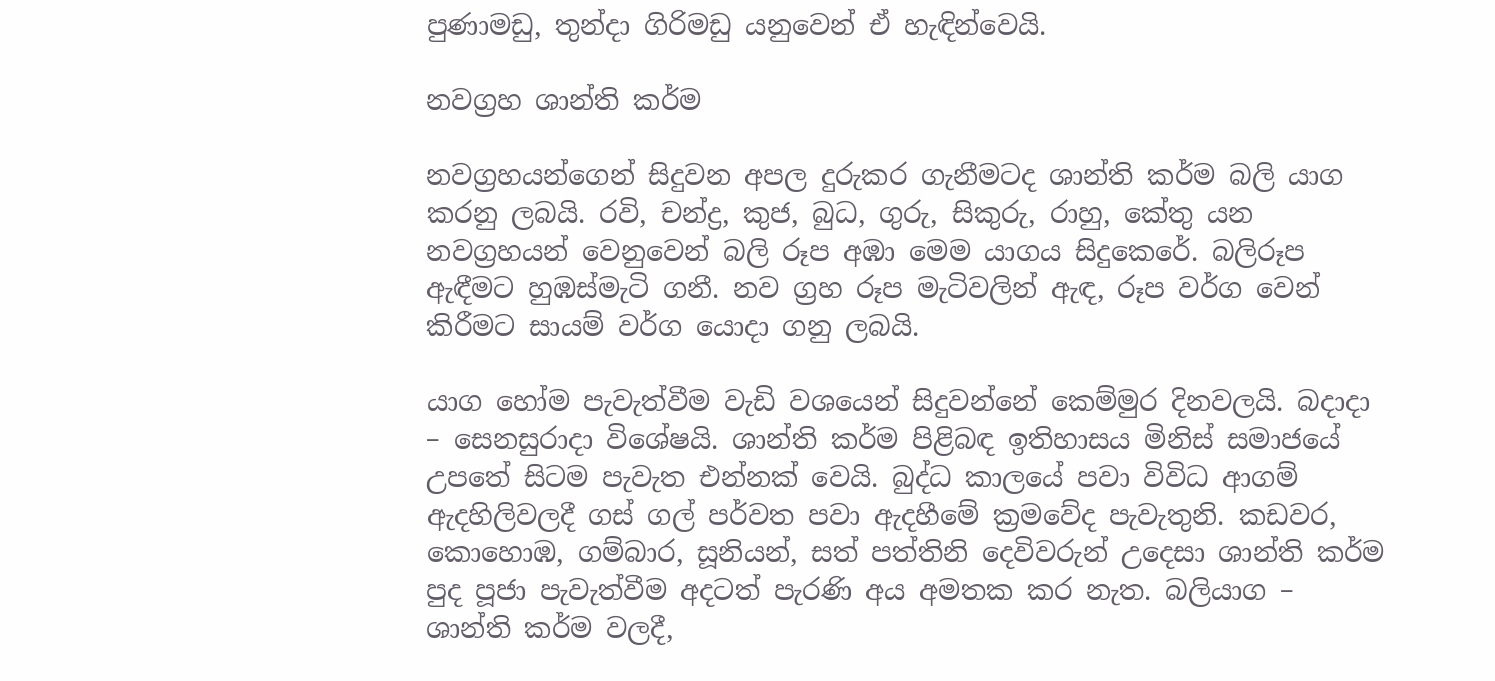පුණාමඩු, තුන්දා ගිරිමඩු යනුවෙන් ඒ හැඳින්වෙයි.

නවග්‍රහ ශාන්ති කර්ම

නවග්‍රහයන්ගෙන් සිදුවන අපල දුරුකර ගැනීමටද ශාන්ති කර්ම බලි යාග කරනු ලබයි. රවි, චන්ද්‍ර, කුජ, බුධ, ගුරු, සිකුරු, රාහු, කේතු යන නවග්‍රහයන් වෙනුවෙන් බලි රූප අඹා මෙම යාගය සිදුකෙරේ. බලිරූප ඇඳීමට හුඹස්‌මැටි ගනී. නව ග්‍රහ රූප මැටිවලින් ඇඳ, රූප වර්ග වෙන් කිරීමට සායම් වර්ග යොදා ගනු ලබයි.

යාග හෝම පැවැත්වීම වැඩි වශයෙන් සිදුවන්නේ කෙම්මුර දිනවලයි. බදාදා – සෙනසුරාදා විශේෂයි. ශාන්ති කර්ම පිළිබඳ ඉතිහාසය මිනිස්‌ සමාජයේ උපතේ සිටම පැවැත එන්නක්‌ වෙයි. බුද්ධ කාලයේ පවා විවිධ ආගම් ඇදහිලිවලදී ගස්‌ ගල් පර්වත පවා ඇදහීමේ ක්‍රමවේද පැවැතුනි. කඩවර, කොහොඹ, ගම්බාර, සූනියන්, සත් පත්තිනි දෙවිවරුන් උදෙසා ශාන්ති කර්ම පුද පූජා පැවැත්වීම අදටත් පැරණි අය අමතක කර නැත. බලියාග – ශාන්ති කර්ම වලදී,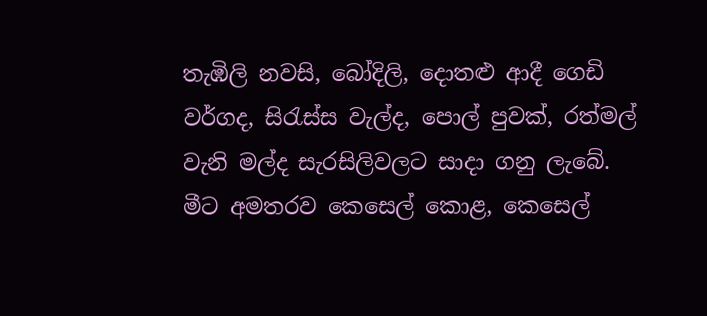තැඹිලි නවසි, බෝදිලි, දොතළු ආදී ගෙඩි වර්ගද, සිරැස්‌ස වැල්ද, පොල් පුවක්‌, රත්මල් වැනි මල්ද සැරසිලිවලට සාදා ගනු ලැබේ. මීට අමතරව කෙසෙල් කොළ, කෙසෙල්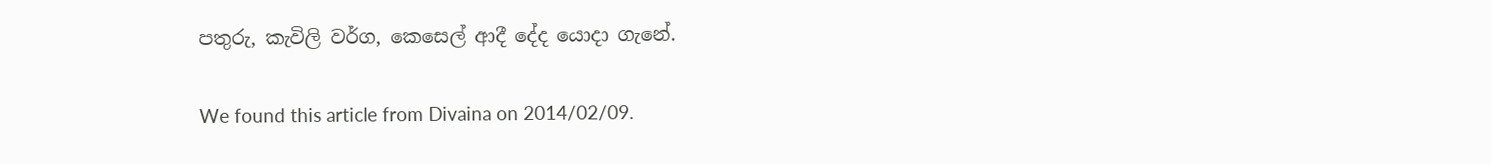පතුරු, කැවිලි වර්ග, කෙසෙල් ආදී දේද යොදා ගැනේ.

We found this article from Divaina on 2014/02/09.